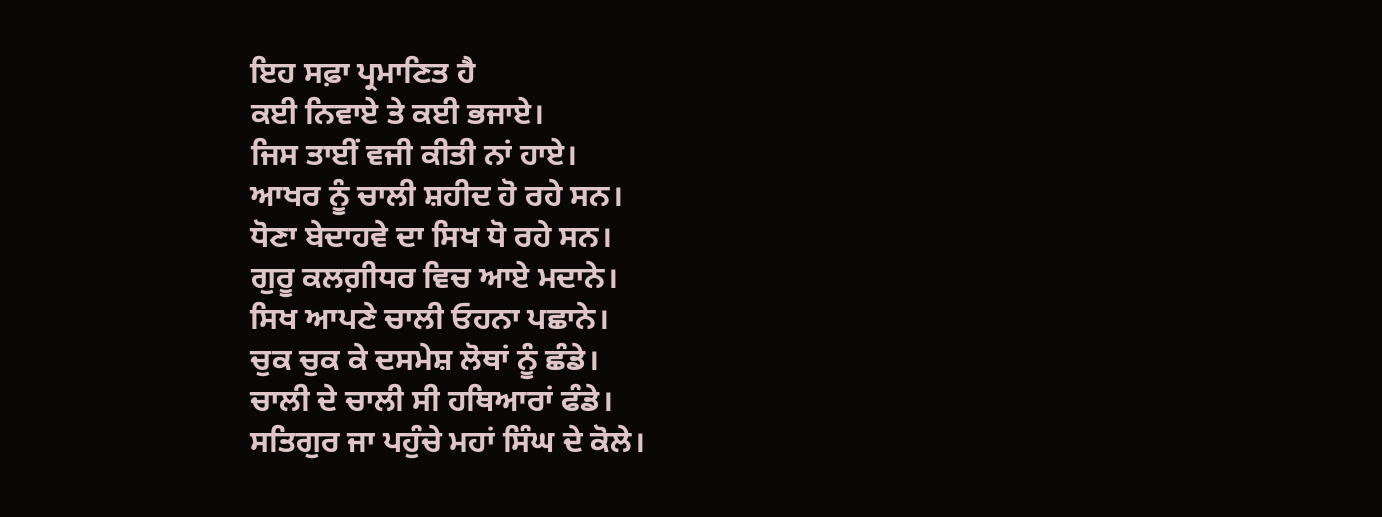ਇਹ ਸਫ਼ਾ ਪ੍ਰਮਾਣਿਤ ਹੈ
ਕਈ ਨਿਵਾਏ ਤੇ ਕਈ ਭਜਾਏ।
ਜਿਸ ਤਾਈਂ ਵਜੀ ਕੀਤੀ ਨਾਂ ਹਾਏ।
ਆਖਰ ਨੂੰ ਚਾਲੀ ਸ਼ਹੀਦ ਹੋ ਰਹੇ ਸਨ।
ਧੋਣਾ ਬੇਦਾਹਵੇ ਦਾ ਸਿਖ ਧੋ ਰਹੇ ਸਨ।
ਗੁਰੂ ਕਲਗ਼ੀਧਰ ਵਿਚ ਆਏ ਮਦਾਨੇ।
ਸਿਖ ਆਪਣੇ ਚਾਲੀ ਓਹਨਾ ਪਛਾਨੇ।
ਚੁਕ ਚੁਕ ਕੇ ਦਸਮੇਸ਼ ਲੋਥਾਂ ਨੂੰ ਛੰਡੇ।
ਚਾਲੀ ਦੇ ਚਾਲੀ ਸੀ ਹਥਿਆਰਾਂ ਫੰਡੇ।
ਸਤਿਗੁਰ ਜਾ ਪਹੁੰਚੇ ਮਹਾਂ ਸਿੰਘ ਦੇ ਕੋਲੇ।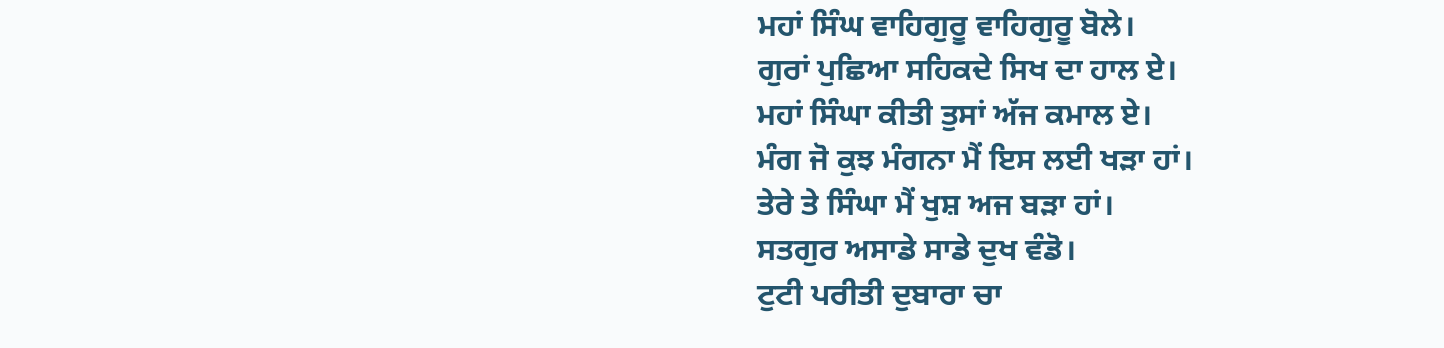ਮਹਾਂ ਸਿੰਘ ਵਾਹਿਗੁਰੂ ਵਾਹਿਗੁਰੂ ਬੋਲੇ।
ਗੁਰਾਂ ਪੁਛਿਆ ਸਹਿਕਦੇ ਸਿਖ ਦਾ ਹਾਲ ਏ।
ਮਹਾਂ ਸਿੰਘਾ ਕੀਤੀ ਤੁਸਾਂ ਅੱਜ ਕਮਾਲ ਏ।
ਮੰਗ ਜੋ ਕੁਝ ਮੰਗਨਾ ਮੈਂ ਇਸ ਲਈ ਖੜਾ ਹਾਂ।
ਤੇਰੇ ਤੇ ਸਿੰਘਾ ਮੈਂ ਖੁਸ਼ ਅਜ ਬੜਾ ਹਾਂ।
ਸਤਗੁਰ ਅਸਾਡੇ ਸਾਡੇ ਦੁਖ ਵੰਡੋ।
ਟੁਟੀ ਪਰੀਤੀ ਦੁਬਾਰਾ ਚਾ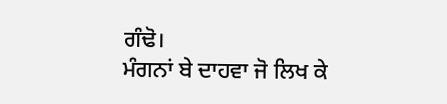ਗੰਢੋ।
ਮੰਗਨਾਂ ਬੇ ਦਾਹਵਾ ਜੋ ਲਿਖ ਕੇ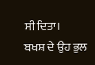ਸੀ ਦਿਤਾ।
ਬਖਸ਼ ਦੇ ਉਹ ਭੁਲ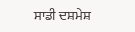ਸਾਡੀ ਦਸ਼ਮੇਸ਼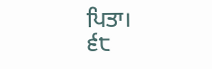ਪਿਤਾ।
੬੮